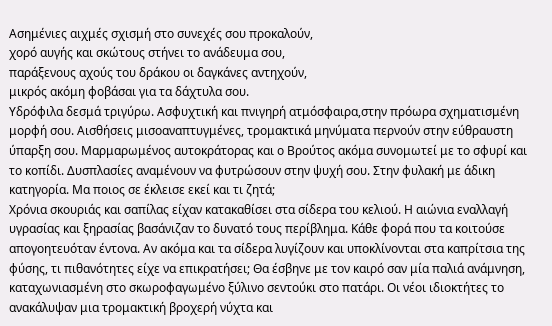Ασημένιες αιχμές σχισμή στο συνεχές σου προκαλούν,
χορό αυγής και σκώτους στήνει το ανάδευμα σου,
παράξενους αχούς του δράκου οι δαγκάνες αντηχούν,
μικρός ακόμη φοβάσαι για τα δάχτυλα σου.
Υδρόφιλα δεσμά τριγύρω. Ασφυχτική και πνιγηρή ατμόσφαιρα,στην πρόωρα σχηματισμένη μορφή σου. Αισθήσεις μισοαναπτυγμένες, τρομακτικά μηνύματα περνούν στην εύθραυστη ύπαρξη σου. Μαρμαρωμένος αυτοκράτορας και ο Βρούτος ακόμα συνομωτεί με το σφυρί και το κοπίδι. Δυσπλασίες αναμένουν να φυτρώσουν στην ψυχή σου. Στην φυλακή με άδικη κατηγορία. Μα ποιος σε έκλεισε εκεί και τι ζητά;
Χρόνια σκουριάς και σαπίλας είχαν κατακαθίσει στα σίδερα του κελιού. Η αιώνια εναλλαγή υγρασίας και ξηρασίας βασάνιζαν το δυνατό τους περίβλημα. Κάθε φορά που τα κοιτούσε απογοητευόταν έντονα. Αν ακόμα και τα σίδερα λυγίζουν και υποκλίνονται στα καπρίτσια της φύσης, τι πιθανότητες είχε να επικρατήσει; Θα έσβηνε με τον καιρό σαν μία παλιά ανάμνηση, καταχωνιασμένη στο σκωροφαγωμένο ξύλινο σεντούκι στο πατάρι. Οι νέοι ιδιοκτήτες το ανακάλυψαν μια τρομακτική βροχερή νύχτα και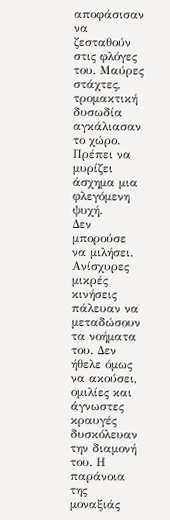αποφάσισαν να ζεσταθούν στις φλόγες του. Μαύρες στάχτες, τρομακτική δυσωδία αγκάλιασαν το χώρο. Πρέπει να μυρίζει άσχημα μια φλεγόμενη ψυχή.
Δεν μπορούσε να μιλήσει. Ανίσχυρες μικρές κινήσεις πάλευαν να μεταδώσουν τα νοήματα του. Δεν ήθελε όμως να ακούσει, ομιλίες και άγνωστες κραυγές δυσκόλευαν την διαμονή του. Η παράνοια της μοναξιάς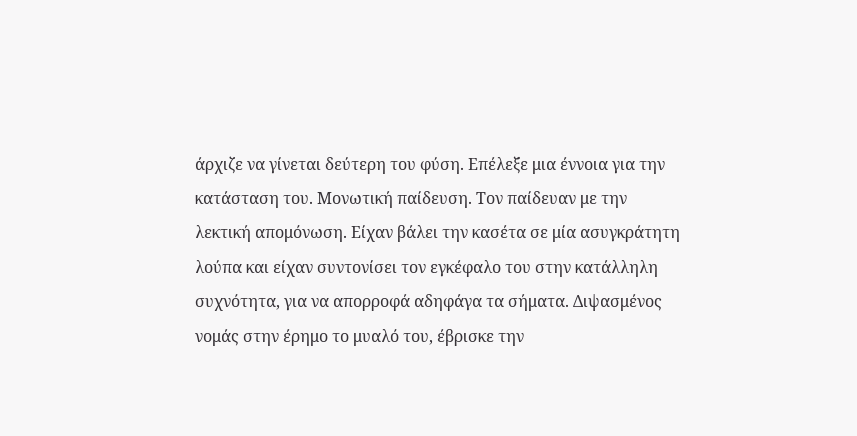άρχιζε να γίνεται δεύτερη του φύση. Επέλεξε μια έννοια για την κατάσταση του. Μονωτική παίδευση. Τον παίδευαν με την λεκτική απομόνωση. Είχαν βάλει την κασέτα σε μία ασυγκράτητη λούπα και είχαν συντονίσει τον εγκέφαλο του στην κατάλληλη συχνότητα, για να απορροφά αδηφάγα τα σήματα. Διψασμένος νομάς στην έρημο το μυαλό του, έβρισκε την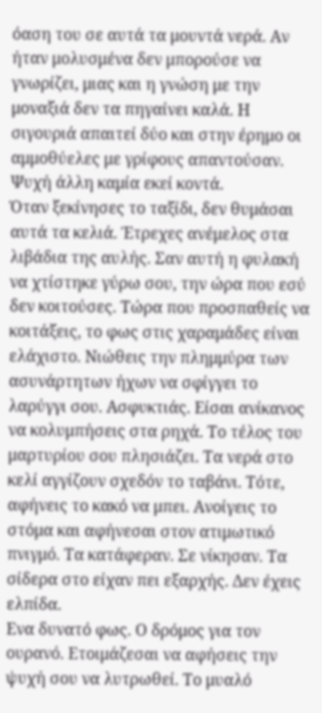όαση του σε αυτά τα μουντά νερά. Αν ήταν μολυσμένα δεν μπορούσε να γνωρίζει, μιας και η γνώση με την μοναξιά δεν τα πηγαίνει καλά. Η σιγουριά απαιτεί δύο και στην έρημο οι αμμοθύελες με γρίφους απαντούσαν. Ψυχή άλλη καμία εκεί κοντά.
Όταν ξεκίνησες το ταξίδι, δεν θυμάσαι αυτά τα κελιά. Έτρεχες ανέμελος στα λιβάδια της αυλής. Σαν αυτή η φυλακή να χτίστηκε γύρω σου, την ώρα που εσύ δεν κοιτούσες. Τώρα που προσπαθείς να κοιτάξεις, το φως στις χαραμάδες είναι ελάχιστο. Νιώθεις την πλημμύρα των ασυνάρτητων ήχων να σφίγγει το λαρύγγι σου. Ασφυκτιάς. Είσαι ανίκανος να κολυμπήσεις στα ρηχά. Το τέλος του μαρτυρίου σου πλησιάζει. Τα νερά στο κελί αγγίζουν σχεδόν το ταβάνι. Τότε, αφήνεις το κακό να μπει. Ανοίγεις το στόμα και αφήνεσαι στον ατιμωτικό πνιγμό. Τα κατάφεραν. Σε νίκησαν. Τα σίδερα στο είχαν πει εξαρχής. Δεν έχεις ελπίδα.
Ενα δυνατό φως. Ο δρόμος για τον ουρανό. Ετοιμάζεσαι να αφήσεις την ψυχή σου να λυτρωθεί. Το μυαλό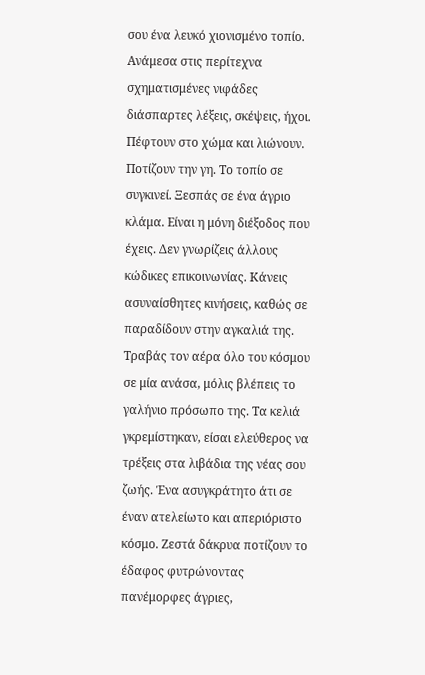σου ένα λευκό χιονισμένο τοπίο. Ανάμεσα στις περίτεχνα σχηματισμένες νιφάδες διάσπαρτες λέξεις, σκέψεις, ήχοι. Πέφτουν στο χώμα και λιώνουν. Ποτίζουν την γη. Το τοπίο σε συγκινεί. Ξεσπάς σε ένα άγριο κλάμα. Είναι η μόνη διέξοδος που έχεις. Δεν γνωρίζεις άλλους κώδικες επικοινωνίας. Κάνεις ασυναίσθητες κινήσεις, καθώς σε παραδίδουν στην αγκαλιά της.
Τραβάς τον αέρα όλο του κόσμου σε μία ανάσα, μόλις βλέπεις το γαλήνιο πρόσωπο της. Τα κελιά γκρεμίστηκαν, είσαι ελεύθερος να τρέξεις στα λιβάδια της νέας σου ζωής. Ένα ασυγκράτητο άτι σε έναν ατελείωτο και απεριόριστο κόσμο. Ζεστά δάκρυα ποτίζουν το έδαφος φυτρώνοντας πανέμορφες άγριες,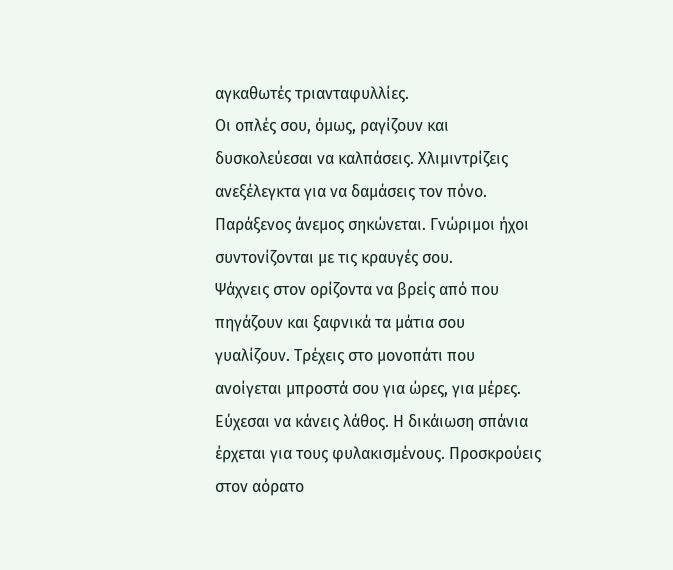αγκαθωτές τριανταφυλλίες.
Οι οπλές σου, όμως, ραγίζουν και δυσκολεύεσαι να καλπάσεις. Χλιμιντρίζεις ανεξέλεγκτα για να δαμάσεις τον πόνο. Παράξενος άνεμος σηκώνεται. Γνώριμοι ήχοι συντονίζονται με τις κραυγές σου.
Ψάχνεις στον ορίζοντα να βρείς από που πηγάζουν και ξαφνικά τα μάτια σου γυαλίζουν. Τρέχεις στο μονοπάτι που ανοίγεται μπροστά σου για ώρες, για μέρες. Εύχεσαι να κάνεις λάθος. Η δικάιωση σπάνια έρχεται για τους φυλακισμένους. Προσκρούεις στον αόρατο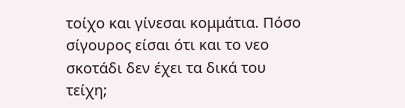τοίχο και γίνεσαι κομμάτια. Πόσο σίγουρος είσαι ότι και το νεο σκοτάδι δεν έχει τα δικά του τείχη;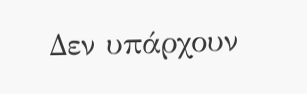Δεν υπάρχουν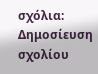σχόλια:
Δημοσίευση σχολίου